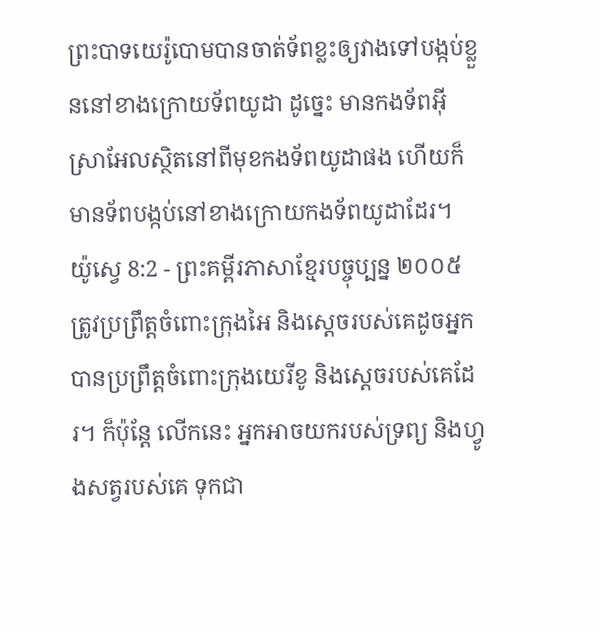ព្រះបាទយេរ៉ូបោមបានចាត់ទ័ពខ្លះឲ្យវាងទៅបង្កប់ខ្លួននៅខាងក្រោយទ័ពយូដា ដូច្នេះ មានកងទ័ពអ៊ីស្រាអែលស្ថិតនៅពីមុខកងទ័ពយូដាផង ហើយក៏មានទ័ពបង្កប់នៅខាងក្រោយកងទ័ពយូដាដែរ។
យ៉ូស្វេ 8:2 - ព្រះគម្ពីរភាសាខ្មែរបច្ចុប្បន្ន ២០០៥ ត្រូវប្រព្រឹត្តចំពោះក្រុងអៃ និងស្ដេចរបស់គេដូចអ្នកបានប្រព្រឹត្តចំពោះក្រុងយេរីខូ និងស្ដេចរបស់គេដែរ។ ក៏ប៉ុន្តែ លើកនេះ អ្នកអាចយករបស់ទ្រព្យ និងហ្វូងសត្វរបស់គេ ទុកជា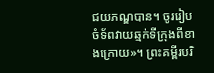ជយភណ្ឌបាន។ ចូររៀបចំទ័ពវាយឆ្មក់ទីក្រុងពីខាងក្រោយ»។ ព្រះគម្ពីរបរិ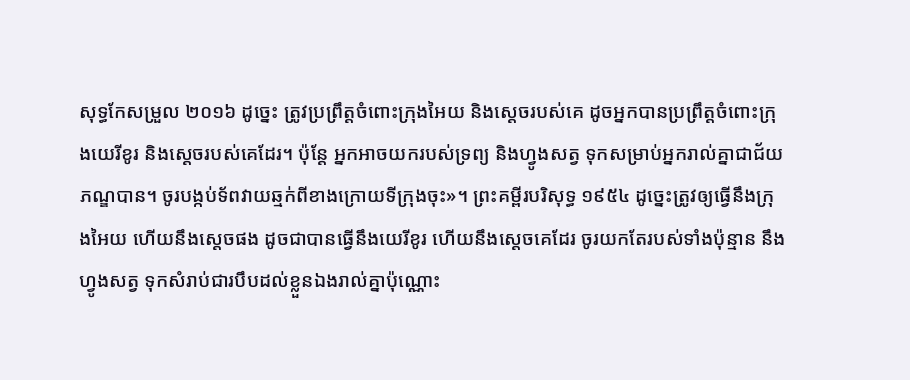សុទ្ធកែសម្រួល ២០១៦ ដូច្នេះ ត្រូវប្រព្រឹត្តចំពោះក្រុងអៃយ និងស្តេចរបស់គេ ដូចអ្នកបានប្រព្រឹត្តចំពោះក្រុងយេរីខូរ និងស្តេចរបស់គេដែរ។ ប៉ុន្ដែ អ្នកអាចយករបស់ទ្រព្យ និងហ្វូងសត្វ ទុកសម្រាប់អ្នករាល់គ្នាជាជ័យភណ្ឌបាន។ ចូរបង្កប់ទ័ពវាយឆ្មក់ពីខាងក្រោយទីក្រុងចុះ»។ ព្រះគម្ពីរបរិសុទ្ធ ១៩៥៤ ដូច្នេះត្រូវឲ្យធ្វើនឹងក្រុងអៃយ ហើយនឹងស្តេចផង ដូចជាបានធ្វើនឹងយេរីខូរ ហើយនឹងស្តេចគេដែរ ចូរយកតែរបស់ទាំងប៉ុន្មាន នឹងហ្វូងសត្វ ទុកសំរាប់ជារបឹបដល់ខ្លួនឯងរាល់គ្នាប៉ុណ្ណោះ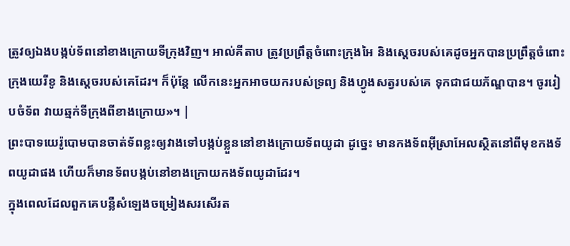ត្រូវឲ្យឯងបង្កប់ទ័ពនៅខាងក្រោយទីក្រុងវិញ។ អាល់គីតាប ត្រូវប្រព្រឹត្តចំពោះក្រុងអៃ និងស្តេចរបស់គេដូចអ្នកបានប្រព្រឹត្តចំពោះក្រុងយេរីខូ និងស្តេចរបស់គេដែរ។ ក៏ប៉ុន្តែ លើកនេះអ្នកអាចយករបស់ទ្រព្យ និងហ្វូងសត្វរបស់គេ ទុកជាជយភ័ណ្ឌបាន។ ចូររៀបចំទ័ព វាយឆ្មក់ទីក្រុងពីខាងក្រោយ»។ |
ព្រះបាទយេរ៉ូបោមបានចាត់ទ័ពខ្លះឲ្យវាងទៅបង្កប់ខ្លួននៅខាងក្រោយទ័ពយូដា ដូច្នេះ មានកងទ័ពអ៊ីស្រាអែលស្ថិតនៅពីមុខកងទ័ពយូដាផង ហើយក៏មានទ័ពបង្កប់នៅខាងក្រោយកងទ័ពយូដាដែរ។
ក្នុងពេលដែលពួកគេបន្លឺសំឡេងចម្រៀងសរសើរត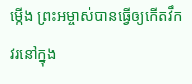ម្កើង ព្រះអម្ចាស់បានធ្វើឲ្យកើតវឹកវរនៅក្នុង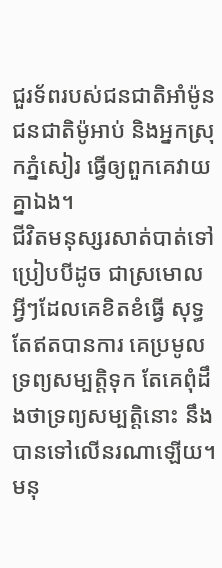ជួរទ័ពរបស់ជនជាតិអាំម៉ូន ជនជាតិម៉ូអាប់ និងអ្នកស្រុកភ្នំសៀរ ធ្វើឲ្យពួកគេវាយគ្នាឯង។
ជីវិតមនុស្សរសាត់បាត់ទៅប្រៀបបីដូច ជាស្រមោល អ្វីៗដែលគេខិតខំធ្វើ សុទ្ធតែឥតបានការ គេប្រមូលទ្រព្យសម្បត្តិទុក តែគេពុំដឹងថាទ្រព្យសម្បត្តិនោះ នឹងបានទៅលើនរណាឡើយ។
មនុ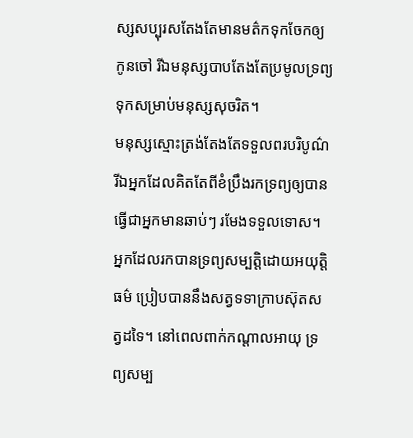ស្សសប្បុរសតែងតែមានមត៌កទុកចែកឲ្យកូនចៅ រីឯមនុស្សបាបតែងតែប្រមូលទ្រព្យទុកសម្រាប់មនុស្សសុចរិត។
មនុស្សស្មោះត្រង់តែងតែទទួលពរបរិបូណ៌ រីឯអ្នកដែលគិតតែពីខំប្រឹងរកទ្រព្យឲ្យបានធ្វើជាអ្នកមានឆាប់ៗ រមែងទទួលទោស។
អ្នកដែលរកបានទ្រព្យសម្បត្តិដោយអយុត្តិធម៌ ប្រៀបបាននឹងសត្វទទាក្រាបស៊ុតសត្វដទៃ។ នៅពេលពាក់កណ្ដាលអាយុ ទ្រព្យសម្ប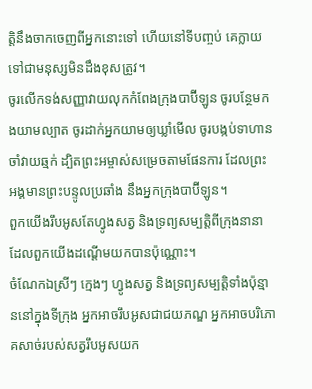ត្តិនឹងចាកចេញពីអ្នកនោះទៅ ហើយនៅទីបញ្ចប់ គេក្លាយទៅជាមនុស្សមិនដឹងខុសត្រូវ។
ចូរលើកទង់សញ្ញាវាយលុកកំពែងក្រុងបាប៊ីឡូន ចូរបន្ថែមកងយាមល្បាត ចូរដាក់អ្នកយាមឲ្យឃ្លាំមើល ចូរបង្កប់ទាហានចាំវាយឆ្មក់ ដ្បិតព្រះអម្ចាស់សម្រេចតាមផែនការ ដែលព្រះអង្គមានព្រះបន្ទូលប្រឆាំង នឹងអ្នកក្រុងបាប៊ីឡូន។
ពួកយើងរឹបអូសតែហ្វូងសត្វ និងទ្រព្យសម្បត្តិពីក្រុងនានាដែលពួកយើងដណ្ដើមយកបានប៉ុណ្ណោះ។
ចំណែកឯស្រីៗ ក្មេងៗ ហ្វូងសត្វ និងទ្រព្យសម្បត្តិទាំងប៉ុន្មាននៅក្នុងទីក្រុង អ្នកអាចរឹបអូសជាជយភណ្ឌ អ្នកអាចបរិភោគសាច់របស់សត្វរឹបអូសយក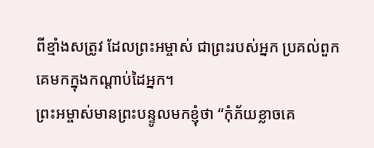ពីខ្មាំងសត្រូវ ដែលព្រះអម្ចាស់ ជាព្រះរបស់អ្នក ប្រគល់ពួកគេមកក្នុងកណ្ដាប់ដៃអ្នក។
ព្រះអម្ចាស់មានព្រះបន្ទូលមកខ្ញុំថា “កុំភ័យខ្លាចគេ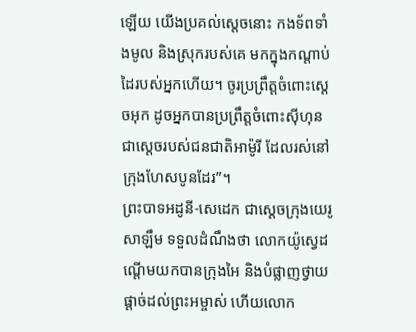ឡើយ យើងប្រគល់ស្ដេចនោះ កងទ័ពទាំងមូល និងស្រុករបស់គេ មកក្នុងកណ្ដាប់ដៃរបស់អ្នកហើយ។ ចូរប្រព្រឹត្តចំពោះស្ដេចអុក ដូចអ្នកបានប្រព្រឹត្តចំពោះស៊ីហុន ជាស្ដេចរបស់ជនជាតិអាម៉ូរី ដែលរស់នៅក្រុងហែសបូនដែរ”។
ព្រះបាទអដូនី-សេដេក ជាស្ដេចក្រុងយេរូសាឡឹម ទទួលដំណឹងថា លោកយ៉ូស្វេដណ្ដើមយកបានក្រុងអៃ និងបំផ្លាញថ្វាយផ្ដាច់ដល់ព្រះអម្ចាស់ ហើយលោក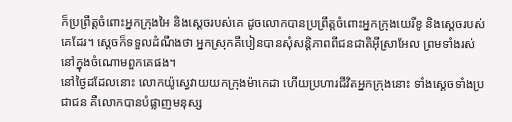ក៏ប្រព្រឹត្តចំពោះអ្នកក្រុងអៃ និងស្ដេចរបស់គេ ដូចលោកបានប្រព្រឹត្តចំពោះអ្នកក្រុងយេរីខូ និងស្ដេចរបស់គេដែរ។ ស្ដេចក៏ទទួលដំណឹងថា អ្នកស្រុកគីបៀនបានសុំសន្តិភាពពីជនជាតិអ៊ីស្រាអែល ព្រមទាំងរស់នៅក្នុងចំណោមពួកគេផង។
នៅថ្ងៃដដែលនោះ លោកយ៉ូស្វេវាយយកក្រុងម៉ាកេដា ហើយប្រហារជីវិតអ្នកក្រុងនោះ ទាំងស្ដេចទាំងប្រជាជន គឺលោកបានបំផ្លាញមនុស្ស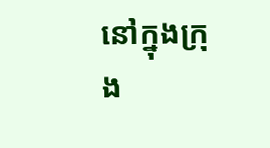នៅក្នុងក្រុង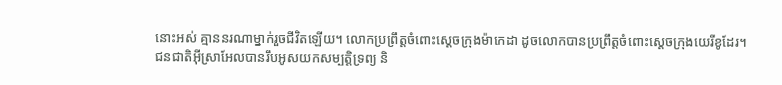នោះអស់ គ្មាននរណាម្នាក់រួចជីវិតឡើយ។ លោកប្រព្រឹត្តចំពោះស្ដេចក្រុងម៉ាកេដា ដូចលោកបានប្រព្រឹត្តចំពោះស្ដេចក្រុងយេរីខូដែរ។
ជនជាតិអ៊ីស្រាអែលបានរឹបអូសយកសម្បត្តិទ្រព្យ និ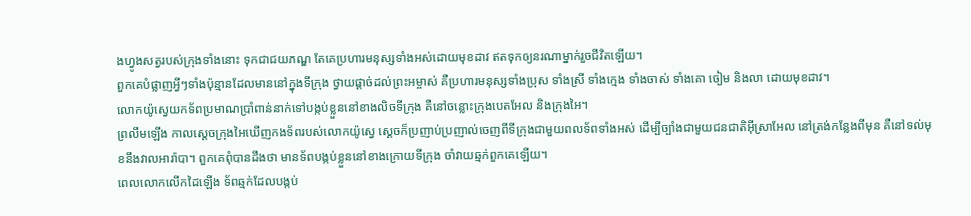ងហ្វូងសត្វរបស់ក្រុងទាំងនោះ ទុកជាជយភណ្ឌ តែគេប្រហារមនុស្សទាំងអស់ដោយមុខដាវ ឥតទុកឲ្យនរណាម្នាក់រួចជីវិតឡើយ។
ពួកគេបំផ្លាញអ្វីៗទាំងប៉ុន្មានដែលមាននៅក្នុងទីក្រុង ថ្វាយផ្ដាច់ដល់ព្រះអម្ចាស់ គឺប្រហារមនុស្សទាំងប្រុស ទាំងស្រី ទាំងក្មេង ទាំងចាស់ ទាំងគោ ចៀម និងលា ដោយមុខដាវ។
លោកយ៉ូស្វេយកទ័ពប្រមាណប្រាំពាន់នាក់ទៅបង្កប់ខ្លួននៅខាងលិចទីក្រុង គឺនៅចន្លោះក្រុងបេតអែល និងក្រុងអៃ។
ព្រលឹមឡើង កាលស្ដេចក្រុងអៃឃើញកងទ័ពរបស់លោកយ៉ូស្វេ ស្ដេចក៏ប្រញាប់ប្រញាល់ចេញពីទីក្រុងជាមួយពលទ័ពទាំងអស់ ដើម្បីច្បាំងជាមួយជនជាតិអ៊ីស្រាអែល នៅត្រង់កន្លែងពីមុន គឺនៅទល់មុខនឹងវាលអារ៉ាបា។ ពួកគេពុំបានដឹងថា មានទ័ពបង្កប់ខ្លួននៅខាងក្រោយទីក្រុង ចាំវាយឆ្មក់ពួកគេឡើយ។
ពេលលោកលើកដៃឡើង ទ័ពឆ្មក់ដែលបង្កប់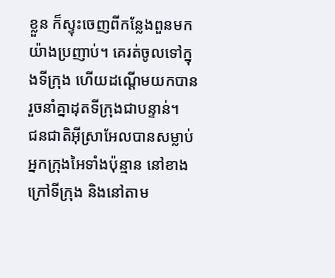ខ្លួន ក៏ស្ទុះចេញពីកន្លែងពួនមកយ៉ាងប្រញាប់។ គេរត់ចូលទៅក្នុងទីក្រុង ហើយដណ្ដើមយកបាន រួចនាំគ្នាដុតទីក្រុងជាបន្ទាន់។
ជនជាតិអ៊ីស្រាអែលបានសម្លាប់អ្នកក្រុងអៃទាំងប៉ុន្មាន នៅខាងក្រៅទីក្រុង និងនៅតាម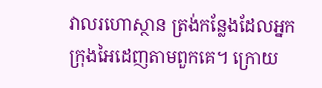វាលរហោស្ថាន ត្រង់កន្លែងដែលអ្នកក្រុងអៃដេញតាមពួកគេ។ ក្រោយ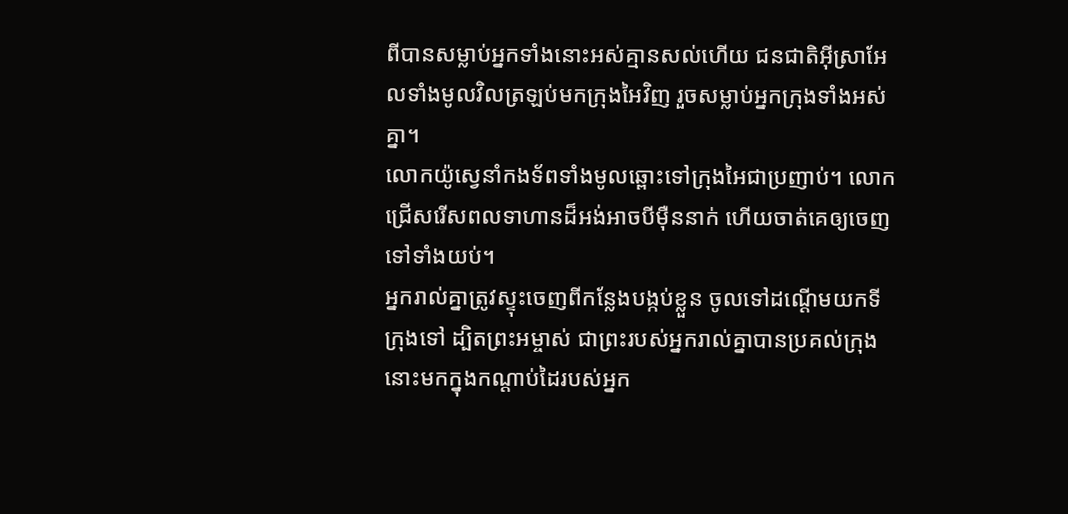ពីបានសម្លាប់អ្នកទាំងនោះអស់គ្មានសល់ហើយ ជនជាតិអ៊ីស្រាអែលទាំងមូលវិលត្រឡប់មកក្រុងអៃវិញ រួចសម្លាប់អ្នកក្រុងទាំងអស់គ្នា។
លោកយ៉ូស្វេនាំកងទ័ពទាំងមូលឆ្ពោះទៅក្រុងអៃជាប្រញាប់។ លោកជ្រើសរើសពលទាហានដ៏អង់អាចបីម៉ឺននាក់ ហើយចាត់គេឲ្យចេញទៅទាំងយប់។
អ្នករាល់គ្នាត្រូវស្ទុះចេញពីកន្លែងបង្កប់ខ្លួន ចូលទៅដណ្ដើមយកទីក្រុងទៅ ដ្បិតព្រះអម្ចាស់ ជាព្រះរបស់អ្នករាល់គ្នាបានប្រគល់ក្រុងនោះមកក្នុងកណ្ដាប់ដៃរបស់អ្នក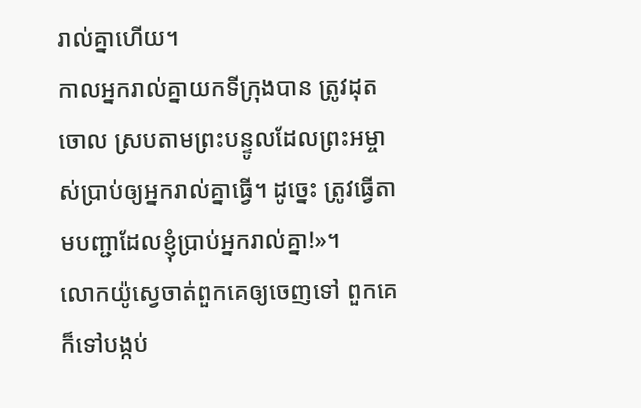រាល់គ្នាហើយ។
កាលអ្នករាល់គ្នាយកទីក្រុងបាន ត្រូវដុតចោល ស្របតាមព្រះបន្ទូលដែលព្រះអម្ចាស់ប្រាប់ឲ្យអ្នករាល់គ្នាធ្វើ។ ដូច្នេះ ត្រូវធ្វើតាមបញ្ជាដែលខ្ញុំប្រាប់អ្នករាល់គ្នា!»។
លោកយ៉ូស្វេចាត់ពួកគេឲ្យចេញទៅ ពួកគេក៏ទៅបង្កប់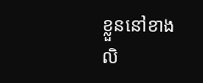ខ្លួននៅខាងលិ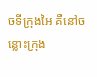ចទីក្រុងអៃ គឺនៅចន្លោះក្រុង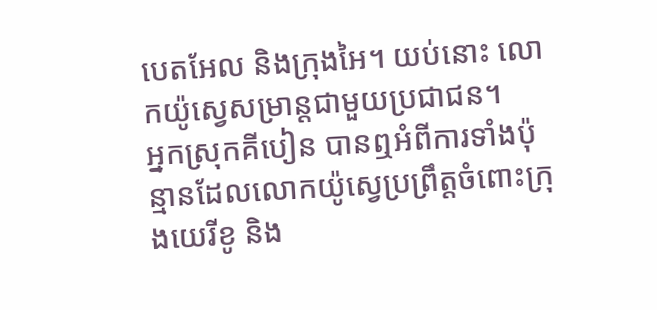បេតអែល និងក្រុងអៃ។ យប់នោះ លោកយ៉ូស្វេសម្រាន្ដជាមួយប្រជាជន។
អ្នកស្រុកគីបៀន បានឮអំពីការទាំងប៉ុន្មានដែលលោកយ៉ូស្វេប្រព្រឹត្តចំពោះក្រុងយេរីខូ និង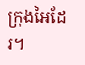ក្រុងអៃដែរ។